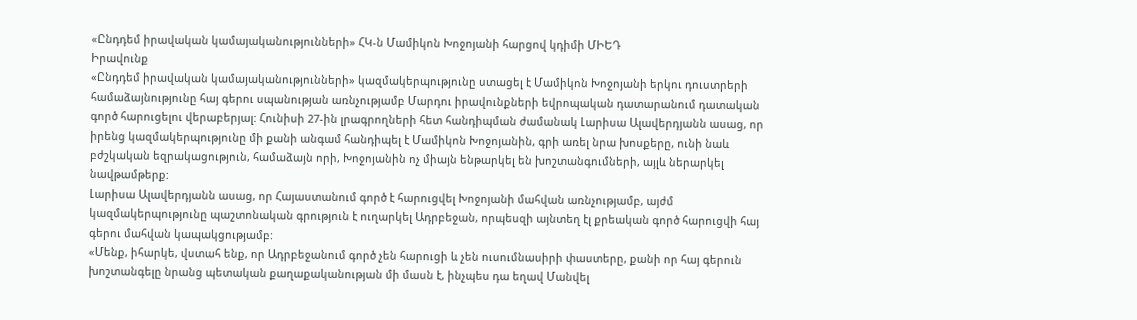«Ընդդեմ իրավական կամայականությունների» ՀԿ-ն Մամիկոն Խոջոյանի հարցով կդիմի ՄԻԵԴ
Իրավունք
«Ընդդեմ իրավական կամայականությունների» կազմակերպությունը ստացել է Մամիկոն Խոջոյանի երկու դուստրերի համաձայնությունը հայ գերու սպանության առնչությամբ Մարդու իրավունքների եվրոպական դատարանում դատական գործ հարուցելու վերաբերյալ: Հունիսի 27-ին լրագրողների հետ հանդիպման ժամանակ Լարիսա Ալավերդյանն ասաց, որ իրենց կազմակերպությունը մի քանի անգամ հանդիպել է Մամիկոն Խոջոյանին, գրի առել նրա խոսքերը, ունի նաև բժշկական եզրակացություն, համաձայն որի, Խոջոյանին ոչ միայն ենթարկել են խոշտանգումների, այլև ներարկել նավթամթերք:
Լարիսա Ալավերդյանն ասաց, որ Հայաստանում գործ է հարուցվել Խոջոյանի մահվան առնչությամբ, այժմ կազմակերպությունը պաշտոնական գրություն է ուղարկել Ադրբեջան, որպեսզի այնտեղ էլ քրեական գործ հարուցվի հայ գերու մահվան կապակցությամբ:
«Մենք, իհարկե, վստահ ենք, որ Ադրբեջանում գործ չեն հարուցի և չեն ուսումնասիրի փաստերը, քանի որ հայ գերուն խոշտանգելը նրանց պետական քաղաքականության մի մասն է, ինչպես դա եղավ Մանվել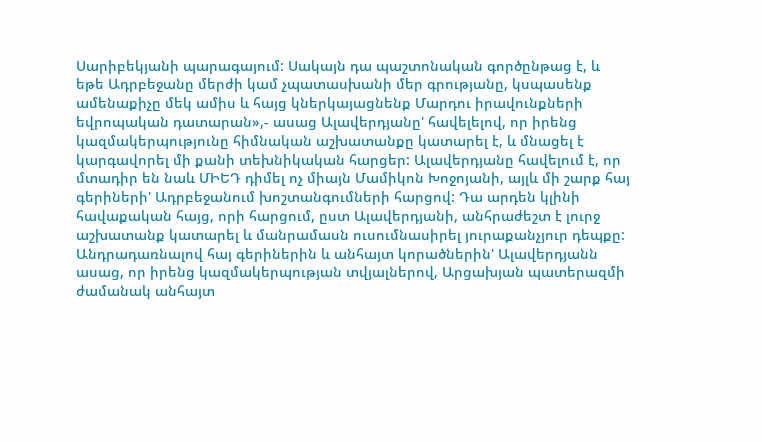Սարիբեկյանի պարագայում: Սակայն դա պաշտոնական գործընթաց է, և եթե Ադրբեջանը մերժի կամ չպատասխանի մեր գրությանը, կսպասենք ամենաքիչը մեկ ամիս և հայց կներկայացնենք Մարդու իրավունքների եվրոպական դատարան»,- ասաց Ալավերդյանը' հավելելով, որ իրենց կազմակերպությունը հիմնական աշխատանքը կատարել է, և մնացել է կարգավորել մի քանի տեխնիկական հարցեր: Ալավերդյանը հավելում է, որ մտադիր են նաև ՄԻԵԴ դիմել ոչ միայն Մամիկոն Խոջոյանի, այլև մի շարք հայ գերիների' Ադրբեջանում խոշտանգումների հարցով: Դա արդեն կլինի հավաքական հայց, որի հարցում, ըստ Ալավերդյանի, անհրաժեշտ է լուրջ աշխատանք կատարել և մանրամասն ուսումնասիրել յուրաքանչյուր դեպքը:
Անդրադառնալով հայ գերիներին և անհայտ կորածներին' Ալավերդյանն ասաց, որ իրենց կազմակերպության տվյալներով, Արցախյան պատերազմի ժամանակ անհայտ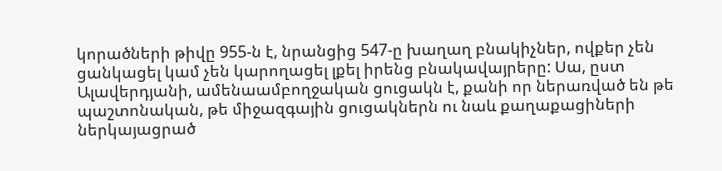կորածների թիվը 955-ն է, նրանցից 547-ը խաղաղ բնակիչներ, ովքեր չեն ցանկացել կամ չեն կարողացել լքել իրենց բնակավայրերը: Սա, ըստ Ալավերդյանի, ամենաամբողջական ցուցակն է, քանի որ ներառված են թե պաշտոնական, թե միջազգային ցուցակներն ու նաև քաղաքացիների ներկայացրած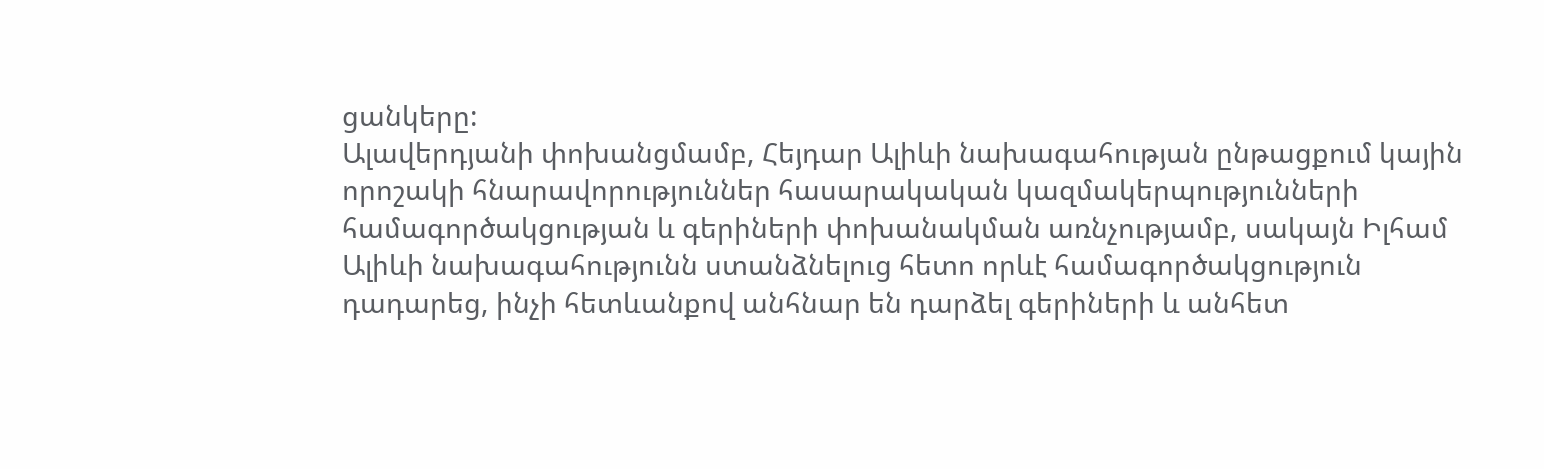ցանկերը:
Ալավերդյանի փոխանցմամբ, Հեյդար Ալիևի նախագահության ընթացքում կային որոշակի հնարավորություններ հասարակական կազմակերպությունների համագործակցության և գերիների փոխանակման առնչությամբ, սակայն Իլհամ Ալիևի նախագահությունն ստանձնելուց հետո որևէ համագործակցություն դադարեց, ինչի հետևանքով անհնար են դարձել գերիների և անհետ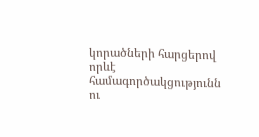կորածների հարցերով որևէ համագործակցությունն ու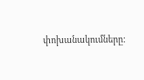փոխանակումները: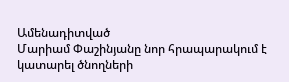Ամենադիտված
Մարիամ Փաշինյանը նոր հրապարակում է կատարել ծնողների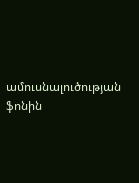ամուսնալուծության ֆոնին